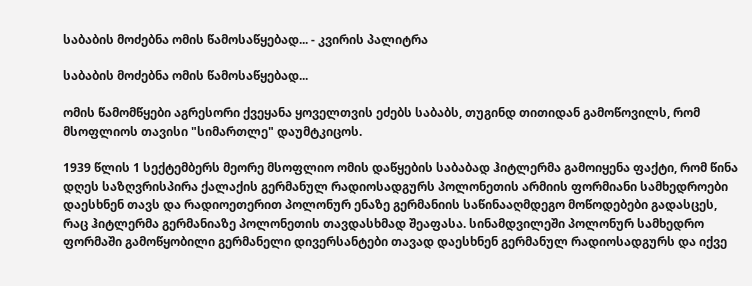საბაბის მოძებნა ომის წამოსაწყებად... - კვირის პალიტრა

საბაბის მოძებნა ომის წამოსაწყებად...

ომის წამომწყები აგრესორი ქვეყანა ყოველთვის ეძებს საბაბს, თუგინდ თითიდან გამოწოვილს, რომ მსოფლიოს თავისი "სიმართლე" დაუმტკიცოს.

1939 წლის 1 სექტემბერს მეორე მსოფლიო ომის დაწყების საბაბად ჰიტლერმა გამოიყენა ფაქტი, რომ წინა დღეს საზღვრისპირა ქალაქის გერმანულ რადიოსადგურს პოლონეთის არმიის ფორმიანი სამხედროები დაესხნენ თავს და რადიოეთერით პოლონურ ენაზე გერმანიის საწინააღმდეგო მოწოდებები გადასცეს, რაც ჰიტლერმა გერმანიაზე პოლონეთის თავდასხმად შეაფასა. სინამდვილეში პოლონურ სამხედრო ფორმაში გამოწყობილი გერმანელი დივერსანტები თავად დაესხნენ გერმანულ რადიოსადგურს და იქვე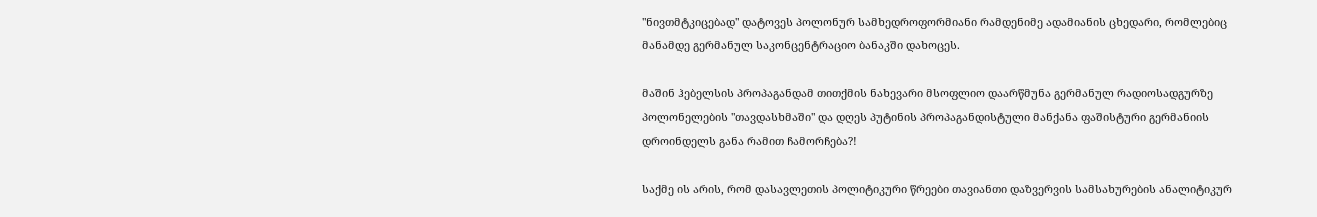"ნივთმტკიცებად" დატოვეს პოლონურ სამხედროფორმიანი რამდენიმე ადამიანის ცხედარი, რომლებიც მანამდე გერმანულ საკონცენტრაციო ბანაკში დახოცეს.

მაშინ ჰებელსის პროპაგანდამ თითქმის ნახევარი მსოფლიო დაარწმუნა გერმანულ რადიოსადგურზე პოლონელების "თავდასხმაში" და დღეს პუტინის პროპაგანდისტული მანქანა ფაშისტური გერმანიის დროინდელს განა რამით ჩამორჩება?!

საქმე ის არის, რომ დასავლეთის პოლიტიკური წრეები თავიანთი დაზვერვის სამსახურების ანალიტიკურ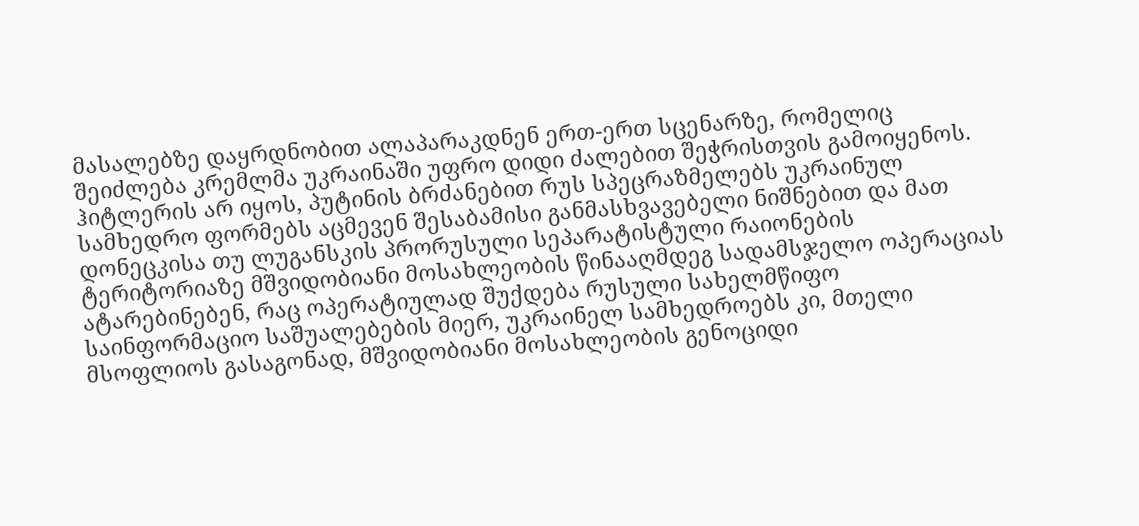მასალებზე დაყრდნობით ალაპარაკდნენ ერთ-ერთ სცენარზე, რომელიც შეიძლება კრემლმა უკრაინაში უფრო დიდი ძალებით შეჭრისთვის გამოიყენოს. ჰიტლერის არ იყოს, პუტინის ბრძანებით რუს სპეცრაზმელებს უკრაინულ სამხედრო ფორმებს აცმევენ შესაბამისი განმასხვავებელი ნიშნებით და მათ დონეცკისა თუ ლუგანსკის პრორუსული სეპარატისტული რაიონების ტერიტორიაზე მშვიდობიანი მოსახლეობის წინააღმდეგ სადამსჯელო ოპერაციას ატარებინებენ, რაც ოპერატიულად შუქდება რუსული სახელმწიფო საინფორმაციო საშუალებების მიერ, უკრაინელ სამხედროებს კი, მთელი მსოფლიოს გასაგონად, მშვიდობიანი მოსახლეობის გენოციდი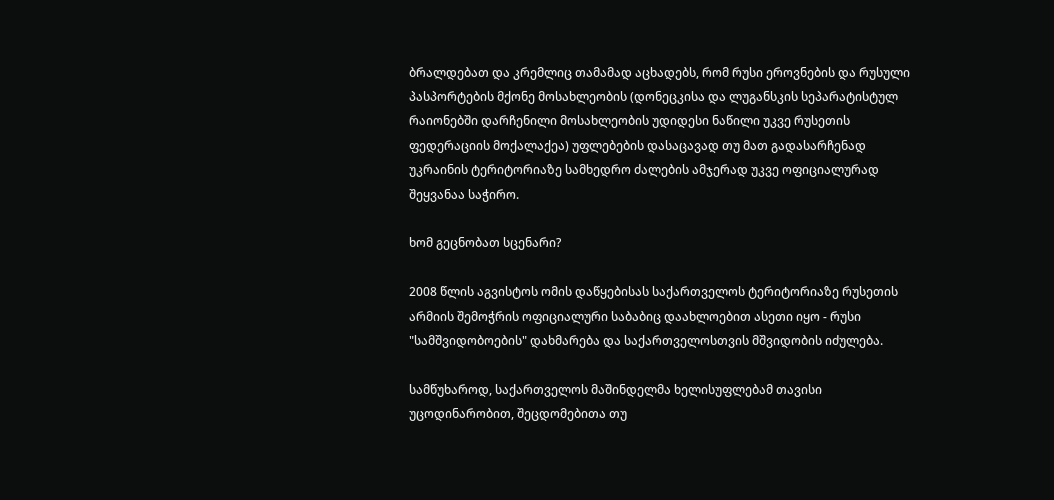ბრალდებათ და კრემლიც თამამად აცხადებს, რომ რუსი ეროვნების და რუსული პასპორტების მქონე მოსახლეობის (დონეცკისა და ლუგანსკის სეპარატისტულ რაიონებში დარჩენილი მოსახლეობის უდიდესი ნაწილი უკვე რუსეთის ფედერაციის მოქალაქეა) უფლებების დასაცავად თუ მათ გადასარჩენად უკრაინის ტერიტორიაზე სამხედრო ძალების ამჯერად უკვე ოფიციალურად შეყვანაა საჭირო.

ხომ გეცნობათ სცენარი?

2008 წლის აგვისტოს ომის დაწყებისას საქართველოს ტერიტორიაზე რუსეთის არმიის შემოჭრის ოფიციალური საბაბიც დაახლოებით ასეთი იყო - რუსი "სამშვიდობოების" დახმარება და საქართველოსთვის მშვიდობის იძულება.

სამწუხაროდ, საქართველოს მაშინდელმა ხელისუფლებამ თავისი უცოდინარობით, შეცდომებითა თუ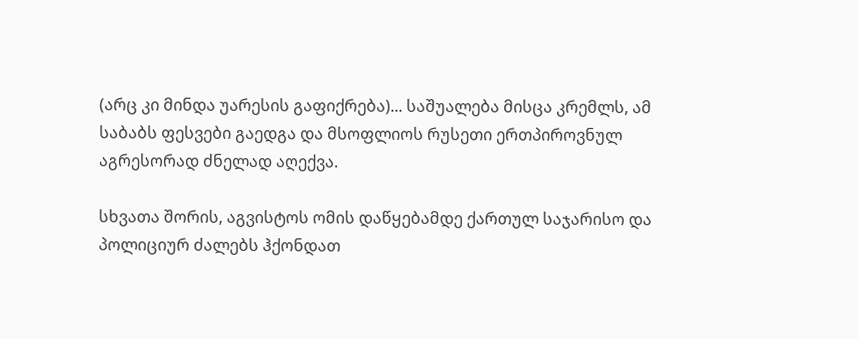(არც კი მინდა უარესის გაფიქრება)... საშუალება მისცა კრემლს, ამ საბაბს ფესვები გაედგა და მსოფლიოს რუსეთი ერთპიროვნულ აგრესორად ძნელად აღექვა.

სხვათა შორის, აგვისტოს ომის დაწყებამდე ქართულ საჯარისო და პოლიციურ ძალებს ჰქონდათ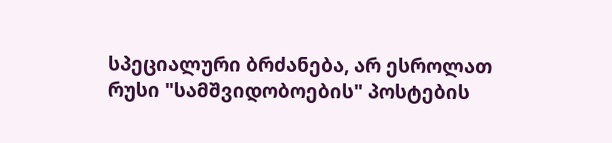სპეციალური ბრძანება, არ ესროლათ რუსი "სამშვიდობოების" პოსტების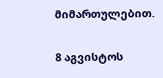მიმართულებით.

8 აგვისტოს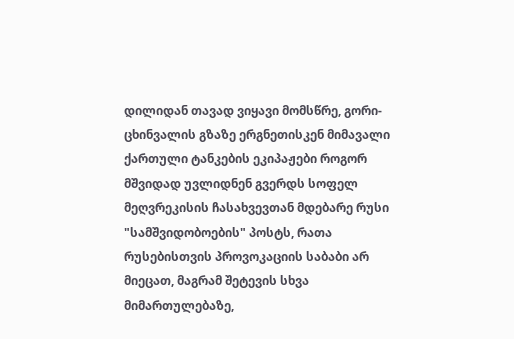დილიდან თავად ვიყავი მომსწრე, გორი-ცხინვალის გზაზე ერგნეთისკენ მიმავალი ქართული ტანკების ეკიპაჟები როგორ მშვიდად უვლიდნენ გვერდს სოფელ მეღვრეკისის ჩასახვევთან მდებარე რუსი "სამშვიდობოების" პოსტს, რათა რუსებისთვის პროვოკაციის საბაბი არ მიეცათ, მაგრამ შეტევის სხვა მიმართულებაზე,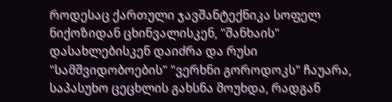როდესაც ქართული ჯავშანტექნიკა სოფელ ნიქოზიდან ცხინვალისკენ, "შანხაის" დასახლებისკენ დაიძრა და რუსი "სამშვიდობოების" "ვერხნი გოროდოკს" ჩაუარა, საპასუხო ცეცხლის გახსნა მოუხდა, რადგან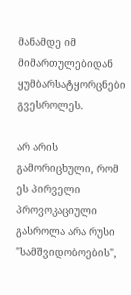მანამდე იმ მიმართულებიდან ყუმბარსატყორცნები გვესროლეს.

არ არის გამორიცხული, რომ ეს პირველი პროვოკაციული გასროლა არა რუსი "სამშვიდობოების",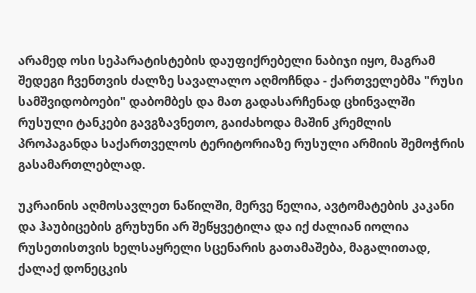არამედ ოსი სეპარატისტების დაუფიქრებელი ნაბიჯი იყო, მაგრამ შედეგი ჩვენთვის ძალზე სავალალო აღმოჩნდა - ქართველებმა "რუსი სამშვიდობოები" დაბომბეს და მათ გადასარჩენად ცხინვალში რუსული ტანკები გავგზავნეთო, გაიძახოდა მაშინ კრემლის პროპაგანდა საქართველოს ტერიტორიაზე რუსული არმიის შემოჭრის გასამართლებლად.

უკრაინის აღმოსავლეთ ნაწილში, მერვე წელია, ავტომატების კაკანი და ჰაუბიცების გრუხუნი არ შეწყვეტილა და იქ ძალიან იოლია რუსეთისთვის ხელსაყრელი სცენარის გათამაშება, მაგალითად, ქალაქ დონეცკის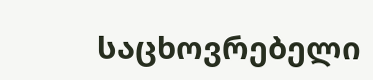საცხოვრებელი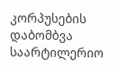კორპუსების დაბომბვა საარტილერიო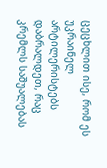ცეცხლით ისე, რომ ეს უკრაინელ არტილერისტებს დაბრალდეთ, რაც კრემლს საშუალებას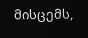მისცემს,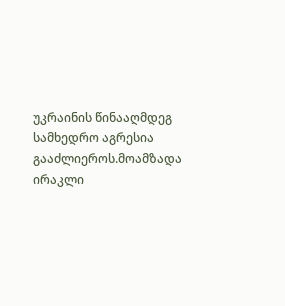უკრაინის წინააღმდეგ სამხედრო აგრესია გააძლიეროს.მოამზადა ირაკლი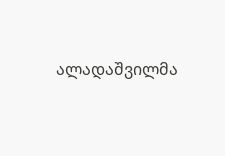ალადაშვილმა